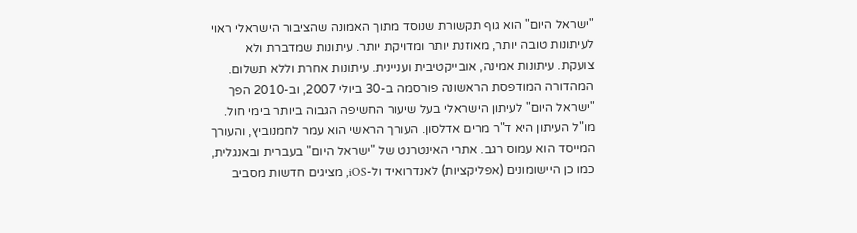"ישראל היום" הוא גוף תקשורת שנוסד מתוך האמונה שהציבור הישראלי ראוי לעיתונות טובה יותר, מאוזנת יותר ומדויקת יותר. עיתונות שמדברת ולא צועקת. עיתונות אמינה, אובייקטיבית ועניינית. עיתונות אחרת וללא תשלום. המהדורה המודפסת הראשונה פורסמה ב-30 ביולי 2007, וב-2010 הפך "ישראל היום" לעיתון הישראלי בעל שיעור החשיפה הגבוה ביותר בימי חול. מו"ל העיתון היא ד"ר מרים אדלסון. העורך הראשי הוא עמר לחמנוביץ, והעורך המייסד הוא עמוס רגב. אתרי האינטרנט של "ישראל היום" בעברית ובאנגלית, כמו כן היישומונים (אפליקציות) לאנדרואיד ול-iOS, מציגים חדשות מסביב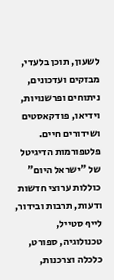לשעון, תוכן בלעדי, מבזקים ועדכונים, ניתוחים ופרשנויות, וידיאו, פודקאסטים ושידורים חיים. פלטפורמות הדיגיטל של "ישראל היום" כוללות ערוצי חדשות ודעות, תרבות ובידור, לייף סטייל, טכנולוגיה, ספורט, כלכלה וצרכנות,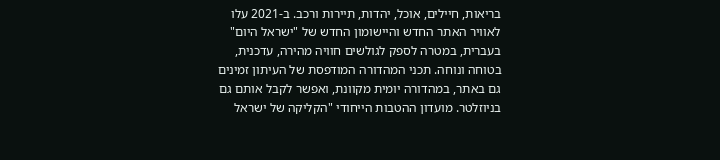בריאות, חיילים, אוכל, יהדות, תיירות ורכב. ב-2021 עלו לאוויר האתר החדש והיישומון החדש של "ישראל היום" בעברית, במטרה לספק לגולשים חוויה מהירה, עדכנית, בטוחה ונוחה. תכני המהדורה המודפסת של העיתון זמינים גם באתר, במהדורה יומית מקוונת, ואפשר לקבל אותם גם בניוזלטר. מועדון ההטבות הייחודי "הקליקה של ישראל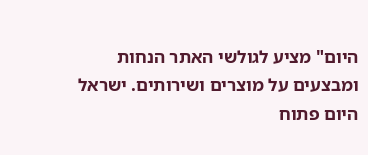היום" מציע לגולשי האתר הנחות ומבצעים על מוצרים ושירותים. ישראל היום פתוח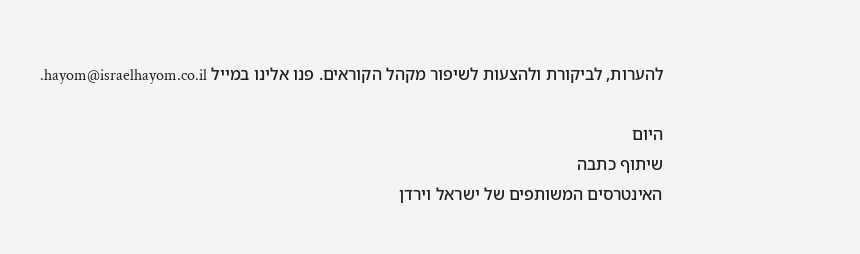להערות, לביקורת ולהצעות לשיפור מקהל הקוראים. פנו אלינו במייל hayom@israelhayom.co.il.

היום
שיתוף כתבה
האינטרסים המשותפים של ישראל וירדן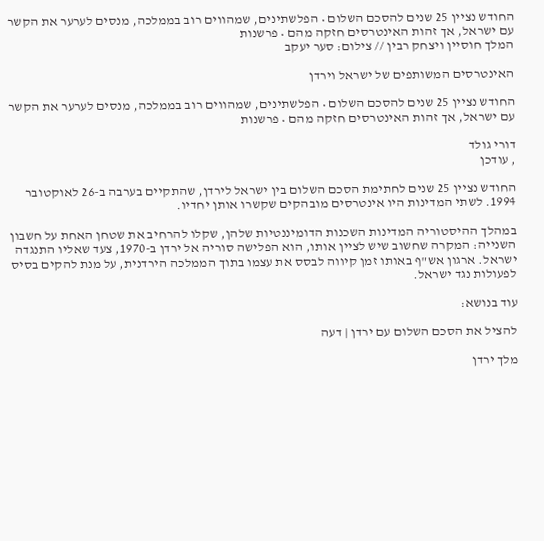החודש נציין 25 שנים להסכם השלום • הפלשתינים, שמהווים רוב בממלכה, מנסים לערער את הקשר עם ישראל, אך זהות האינטרסים חזקה מהם • פרשנות
המלך חוסיין ויצחק רבין // צילום: סער יעקב

האינטרסים המשותפים של ישראל וירדן

החודש נציין 25 שנים להסכם השלום • הפלשתינים, שמהווים רוב בממלכה, מנסים לערער את הקשר עם ישראל, אך זהות האינטרסים חזקה מהם • פרשנות

דורי גולד
, עודכן

החודש נציין 25 שנים לחתימת הסכם השלום בין ישראל לירדן, שהתקיים בערבה ב-26 לאוקטובר 1994. לשתי המדינות היו אינטרסים מובהקים שקשרו אותן יחדיו.

במהלך ההיסטוריה המדינות השכנות הדומיננטיות שלהן, שקלו להרחיב את שטחן האחת על חשבון השנייה: המקרה שחשוב שיש לציין אותו, הוא הפלישה סוריה אל ירדן ב-1970, צעד שאליו התנגדה ישראל. ארגון אש"ף באותו זמן קיווה לבסס את עצמו בתוך הממלכה הירדנית, על מנת להקים בסיס לפעולות נגד ישראל.

עוד בנושא:

להציל את הסכם השלום עם ירדן | דעה

מלך ירדן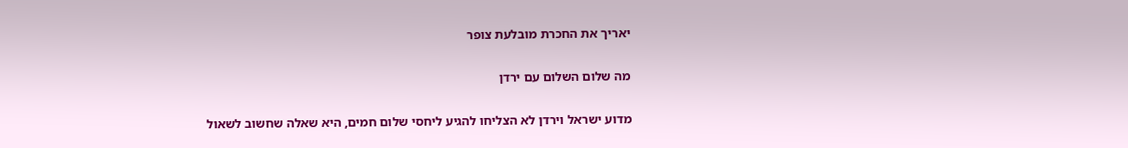יאריך את החכרת מובלעת צופר

מה שלום השלום עם ירדן

מדוע ישראל וירדן לא הצליחו להגיע ליחסי שלום חמים, היא שאלה שחשוב לשאול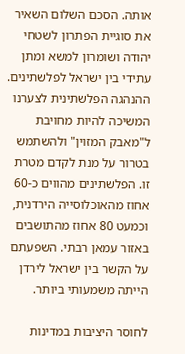אותה. הסכם השלום השאיר את סוגיית הפתרון לשטחי יהודה ושומרון למשא ומתן עתידי בין ישראל לפלשתינים. ההנהגה הפלשתינית לצערנו המשיכה להיות מחויבת ל"מאבק המזוין" ולהשתמש בטרור על מנת לקדם מטרת זו. הפלשתינים מהווים כ-60 אחוז מהאוכלוסייה הירדנית, וכמעט 80 אחוז מהתושבים באזור עמאן רבתי. השפעתם על הקשר בין ישראל לירדן הייתה משמעותי ביותר.

לחוסר היציבות במדינות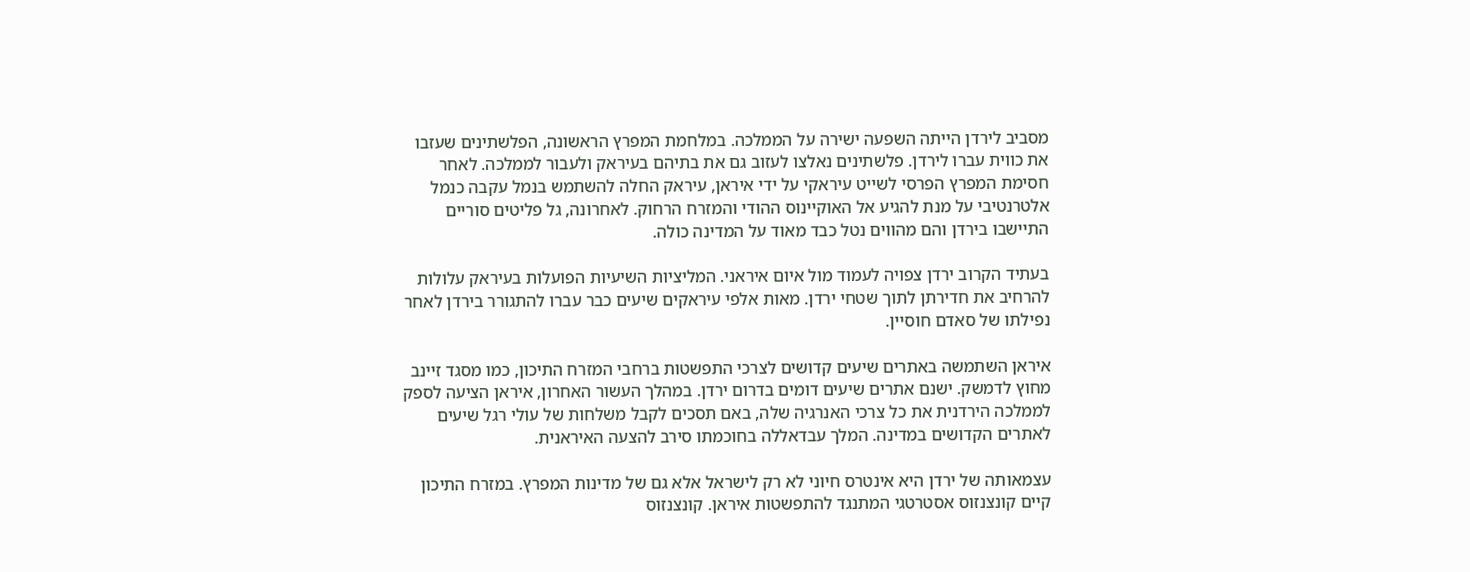מסביב לירדן הייתה השפעה ישירה על הממלכה. במלחמת המפרץ הראשונה, הפלשתינים שעזבו את כווית עברו לירדן. פלשתינים נאלצו לעזוב גם את בתיהם בעיראק ולעבור לממלכה. לאחר חסימת המפרץ הפרסי לשייט עיראקי על ידי איראן, עיראק החלה להשתמש בנמל עקבה כנמל אלטרנטיבי על מנת להגיע אל האוקיינוס ההודי והמזרח הרחוק. לאחרונה, גל פליטים סוריים התיישבו בירדן והם מהווים נטל כבד מאוד על המדינה כולה.

בעתיד הקרוב ירדן צפויה לעמוד מול איום איראני. המליציות השיעיות הפועלות בעיראק עלולות להרחיב את חדירתן לתוך שטחי ירדן. מאות אלפי עיראקים שיעים כבר עברו להתגורר בירדן לאחר נפילתו של סאדם חוסיין.

איראן השתמשה באתרים שיעים קדושים לצרכי התפשטות ברחבי המזרח התיכון, כמו מסגד זיינב מחוץ לדמשק. ישנם אתרים שיעים דומים בדרום ירדן. במהלך העשור האחרון, איראן הציעה לספק לממלכה הירדנית את כל צרכי האנרגיה שלה, באם תסכים לקבל משלחות של עולי רגל שיעים לאתרים הקדושים במדינה. המלך עבדאללה בחוכמתו סירב להצעה האיראנית.

עצמאותה של ירדן היא אינטרס חיוני לא רק לישראל אלא גם של מדינות המפרץ. במזרח התיכון קיים קונצנזוס אסטרטגי המתנגד להתפשטות איראן. קונצנזוס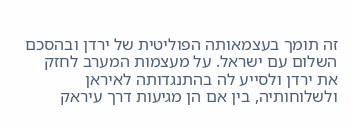זה תומך בעצמאותה הפוליטית של ירדן ובהסכם השלום עם ישראל. על מעצמות המערב לחזק את ירדן ולסייע לה בהתנגדותה לאיראן ולשלוחותיה, בין אם הן מגיעות דרך עיראק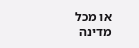או מכל מדינה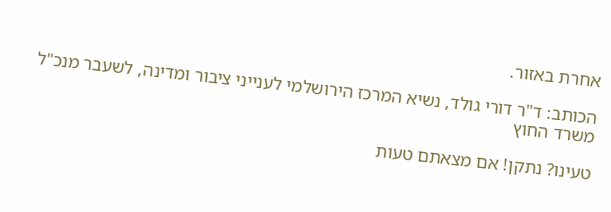אחרת באזור.

הכותב: ד"ר דורי גולד, נשיא המרכז הירושלמי לענייני ציבור ומדינה, לשעבר מנכ"ל משרד החוץ

טעינו? נתקן! אם מצאתם טעות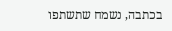בכתבה, נשמח שתשתפו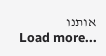אותנו
Load more...